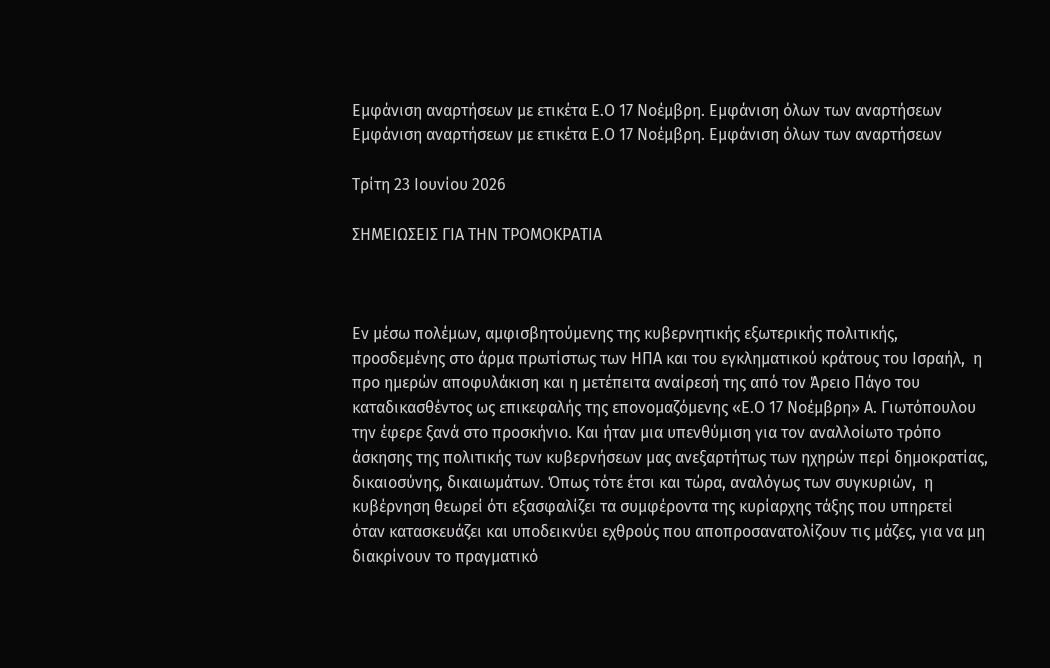Εμφάνιση αναρτήσεων με ετικέτα Ε.Ο 17 Νοέμβρη. Εμφάνιση όλων των αναρτήσεων
Εμφάνιση αναρτήσεων με ετικέτα Ε.Ο 17 Νοέμβρη. Εμφάνιση όλων των αναρτήσεων

Τρίτη 23 Ιουνίου 2026

ΣΗΜΕΙΩΣΕΙΣ ΓΙΑ ΤΗΝ ΤΡΟΜΟΚΡΑΤΙΑ



Εν μέσω πολέμων, αμφισβητούμενης της κυβερνητικής εξωτερικής πολιτικής, προσδεμένης στο άρμα πρωτίστως των ΗΠΑ και του εγκληματικού κράτους του Ισραήλ,  η προ ημερών αποφυλάκιση και η μετέπειτα αναίρεσή της από τον Άρειο Πάγο του καταδικασθέντος ως επικεφαλής της επονομαζόμενης «Ε.Ο 17 Νοέμβρη» Α. Γιωτόπουλου  την έφερε ξανά στο προσκήνιο. Και ήταν μια υπενθύμιση για τον αναλλοίωτο τρόπο άσκησης της πολιτικής των κυβερνήσεων μας ανεξαρτήτως των ηχηρών περί δημοκρατίας,  δικαιοσύνης, δικαιωμάτων. Όπως τότε έτσι και τώρα, αναλόγως των συγκυριών,  η  κυβέρνηση θεωρεί ότι εξασφαλίζει τα συμφέροντα της κυρίαρχης τάξης που υπηρετεί όταν κατασκευάζει και υποδεικνύει εχθρούς που αποπροσανατολίζουν τις μάζες, για να μη διακρίνουν το πραγματικό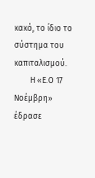κακό, το ίδιο το σύστημα του καπιταλισμού.
        Η «Ε.Ο 17 Νοέμβρη» έδρασε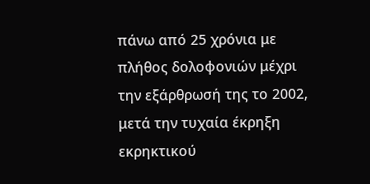πάνω από 25 χρόνια με πλήθος δολοφονιών μέχρι την εξάρθρωσή της το 2002, μετά την τυχαία έκρηξη εκρηκτικού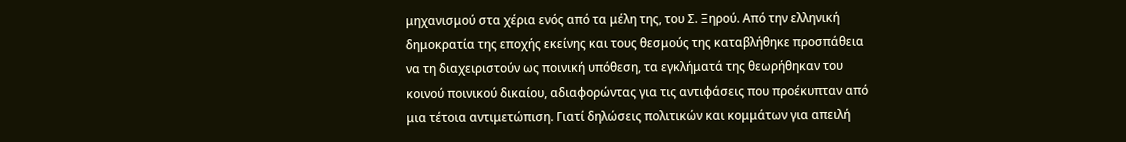μηχανισμού στα χέρια ενός από τα μέλη της, του Σ. Ξηρού. Από την ελληνική δημοκρατία της εποχής εκείνης και τους θεσμούς της καταβλήθηκε προσπάθεια να τη διαχειριστούν ως ποινική υπόθεση, τα εγκλήματά της θεωρήθηκαν του κοινού ποινικού δικαίου, αδιαφορώντας για τις αντιφάσεις που προέκυπταν από μια τέτοια αντιμετώπιση. Γιατί δηλώσεις πολιτικών και κομμάτων για απειλή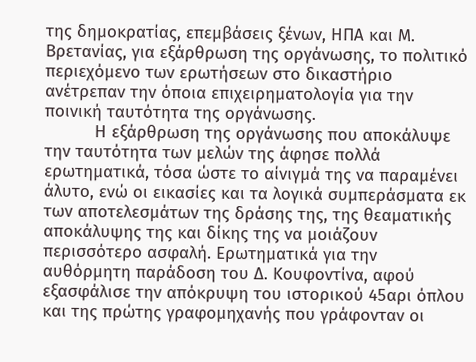της δημοκρατίας, επεμβάσεις ξένων, ΗΠΑ και Μ. Βρετανίας, για εξάρθρωση της οργάνωσης, το πολιτικό περιεχόμενο των ερωτήσεων στο δικαστήριο ανέτρεπαν την όποια επιχειρηματολογία για την ποινική ταυτότητα της οργάνωσης.
          Η εξάρθρωση της οργάνωσης που αποκάλυψε την ταυτότητα των μελών της άφησε πολλά ερωτηματικά, τόσα ώστε το αίνιγμά της να παραμένει άλυτο, ενώ οι εικασίες και τα λογικά συμπεράσματα εκ των αποτελεσμάτων της δράσης της, της θεαματικής αποκάλυψης της και δίκης της να μοιάζουν περισσότερο ασφαλή. Ερωτηματικά για την αυθόρμητη παράδοση του Δ. Κουφοντίνα, αφού εξασφάλισε την απόκρυψη του ιστορικού 45αρι όπλου και της πρώτης γραφομηχανής που γράφονταν οι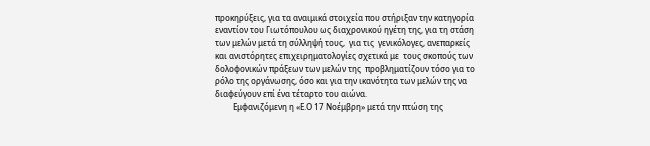προκηρύξεις, για τα αναιμικά στοιχεία που στήριξαν την κατηγορία εναντίον του Γιωτόπουλου ως διαχρονικού ηγέτη της, για τη στάση των μελών μετά τη σύλληψή τους,  για τις  γενικόλογες, ανεπαρκείς και ανιστόρητες επιχειρηματολογίες σχετικά με  τους σκοπούς των δολοφονικών πράξεων των μελών της  προβληματίζουν τόσο για το ρόλο της οργάνωσης, όσο και για την ικανότητα των μελών της να διαφεύγουν επί ένα τέταρτο του αιώνα.
         Εμφανιζόμενη η «Ε.Ο 17 Νοέμβρη» μετά την πτώση της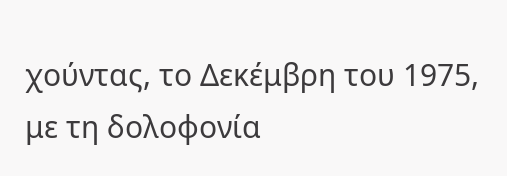χούντας, το Δεκέμβρη του 1975, με τη δολοφονία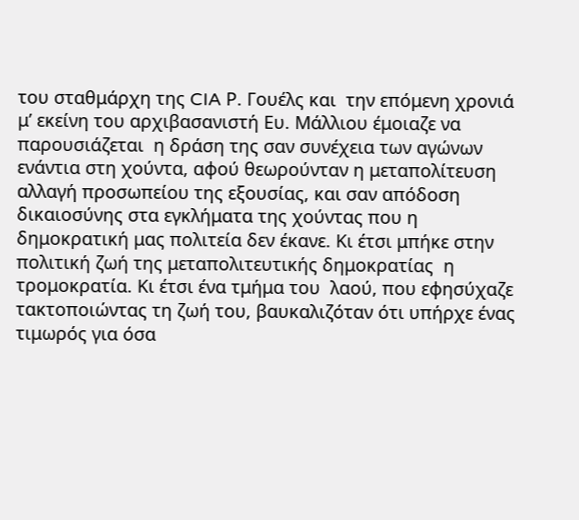του σταθμάρχη της CIA Ρ. Γουέλς και  την επόμενη χρονιά μ’ εκείνη του αρχιβασανιστή Ευ. Μάλλιου έμοιαζε να παρουσιάζεται  η δράση της σαν συνέχεια των αγώνων ενάντια στη χούντα, αφού θεωρούνταν η μεταπολίτευση αλλαγή προσωπείου της εξουσίας, και σαν απόδοση δικαιοσύνης στα εγκλήματα της χούντας που η δημοκρατική μας πολιτεία δεν έκανε. Κι έτσι μπήκε στην πολιτική ζωή της μεταπολιτευτικής δημοκρατίας  η τρομοκρατία. Κι έτσι ένα τμήμα του  λαού, που εφησύχαζε τακτοποιώντας τη ζωή του, βαυκαλιζόταν ότι υπήρχε ένας τιμωρός για όσα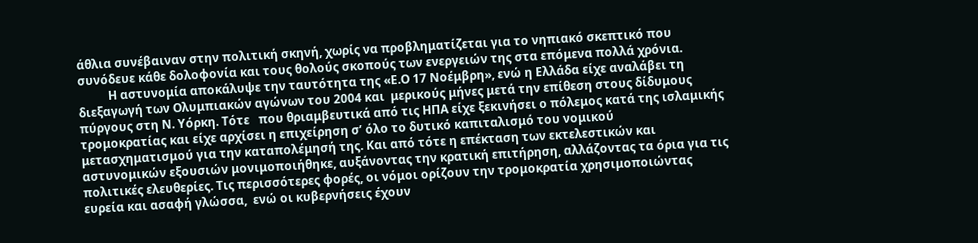άθλια συνέβαιναν στην πολιτική σκηνή, χωρίς να προβληματίζεται για το νηπιακό σκεπτικό που συνόδευε κάθε δολοφονία και τους θολούς σκοπούς των ενεργειών της στα επόμενα πολλά χρόνια.
          Η αστυνομία αποκάλυψε την ταυτότητα της «Ε.Ο 17 Νοέμβρη», ενώ η Ελλάδα είχε αναλάβει τη διεξαγωγή των Ολυμπιακών αγώνων του 2004 και  μερικούς μήνες μετά την επίθεση στους δίδυμους πύργους στη Ν. Υόρκη. Τότε   που θριαμβευτικά από τις ΗΠΑ είχε ξεκινήσει ο πόλεμος κατά της ισλαμικής τρομοκρατίας και είχε αρχίσει η επιχείρηση σ’ όλο το δυτικό καπιταλισμό του νομικού μετασχηματισμού για την καταπολέμησή της. Και από τότε η επέκταση των εκτελεστικών και αστυνομικών εξουσιών μονιμοποιήθηκε, αυξάνοντας την κρατική επιτήρηση, αλλάζοντας τα όρια για τις πολιτικές ελευθερίες. Τις περισσότερες φορές, οι νόμοι ορίζουν την τρομοκρατία χρησιμοποιώντας ευρεία και ασαφή γλώσσα,  ενώ οι κυβερνήσεις έχουν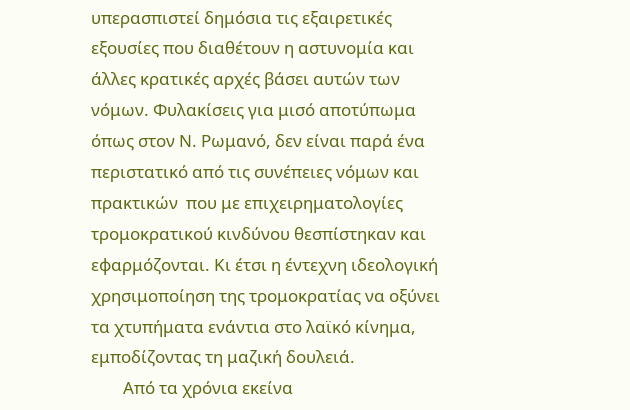υπερασπιστεί δημόσια τις εξαιρετικές εξουσίες που διαθέτουν η αστυνομία και άλλες κρατικές αρχές βάσει αυτών των νόμων. Φυλακίσεις για μισό αποτύπωμα όπως στον Ν. Ρωμανό, δεν είναι παρά ένα περιστατικό από τις συνέπειες νόμων και πρακτικών  που με επιχειρηματολογίες τρομοκρατικού κινδύνου θεσπίστηκαν και εφαρμόζονται. Κι έτσι η έντεχνη ιδεολογική χρησιμοποίηση της τρομοκρατίας να οξύνει τα χτυπήματα ενάντια στο λαϊκό κίνημα, εμποδίζοντας τη μαζική δουλειά.
        Από τα χρόνια εκείνα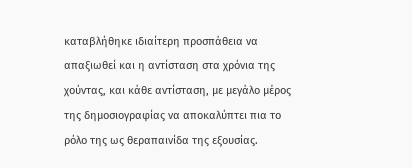καταβλήθηκε ιδιαίτερη προσπάθεια να απαξιωθεί και η αντίσταση στα χρόνια της χούντας, και κάθε αντίσταση, με μεγάλο μέρος της δημοσιογραφίας να αποκαλύπτει πια το ρόλο της ως θεραπαινίδα της εξουσίας.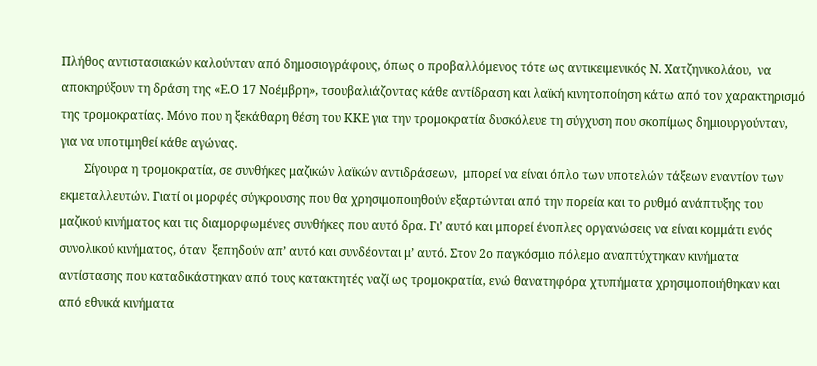Πλήθος αντιστασιακών καλούνταν από δημοσιογράφους, όπως ο προβαλλόμενος τότε ως αντικειμενικός Ν. Χατζηνικολάου,  να αποκηρύξουν τη δράση της «Ε.Ο 17 Νοέμβρη», τσουβαλιάζοντας κάθε αντίδραση και λαϊκή κινητοποίηση κάτω από τον χαρακτηρισμό της τρομοκρατίας. Μόνο που η ξεκάθαρη θέση του ΚΚΕ για την τρομοκρατία δυσκόλευε τη σύγχυση που σκοπίμως δημιουργούνταν, για να υποτιμηθεί κάθε αγώνας.
        Σίγουρα η τρομοκρατία, σε συνθήκες μαζικών λαϊκών αντιδράσεων,  μπορεί να είναι όπλο των υποτελών τάξεων εναντίον των εκμεταλλευτών. Γιατί οι μορφές σύγκρουσης που θα χρησιμοποιηθούν εξαρτώνται από την πορεία και το ρυθμό ανάπτυξης του μαζικού κινήματος και τις διαμορφωμένες συνθήκες που αυτό δρα. Γι’ αυτό και μπορεί ένοπλες οργανώσεις να είναι κομμάτι ενός συνολικού κινήματος, όταν  ξεπηδούν απ’ αυτό και συνδέονται μ’ αυτό. Στον 2ο παγκόσμιο πόλεμο αναπτύχτηκαν κινήματα αντίστασης που καταδικάστηκαν από τους κατακτητές ναζί ως τρομοκρατία, ενώ θανατηφόρα χτυπήματα χρησιμοποιήθηκαν και από εθνικά κινήματα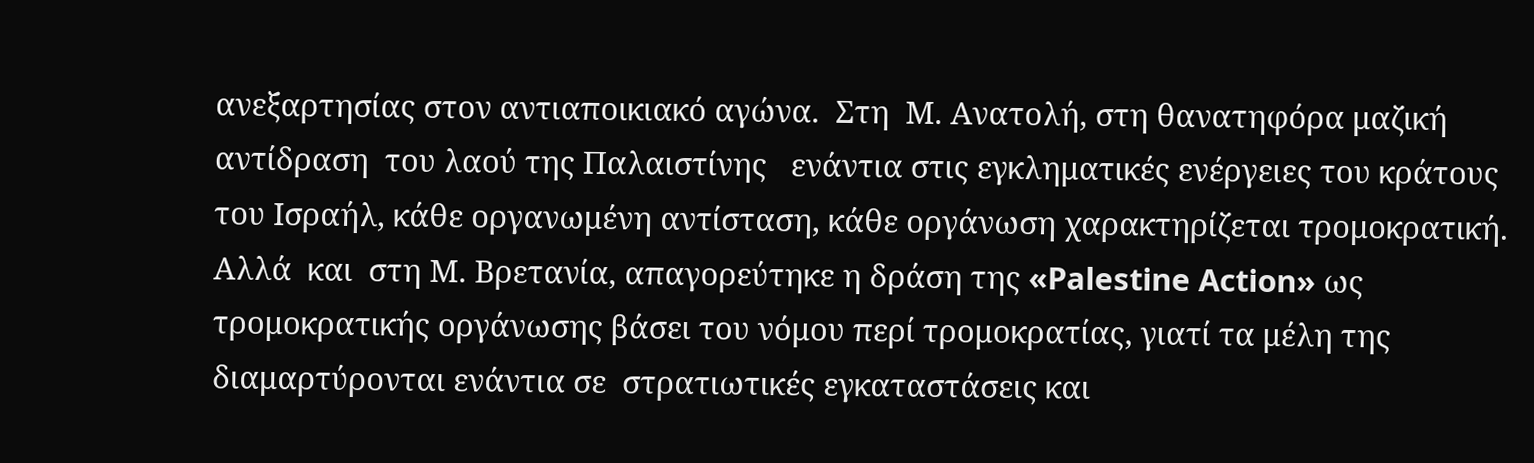ανεξαρτησίας στον αντιαποικιακό αγώνα.  Στη  Μ. Ανατολή, στη θανατηφόρα μαζική αντίδραση  του λαού της Παλαιστίνης   ενάντια στις εγκληματικές ενέργειες του κράτους του Ισραήλ, κάθε οργανωμένη αντίσταση, κάθε οργάνωση χαρακτηρίζεται τρομοκρατική. Αλλά  και  στη Μ. Βρετανία, απαγορεύτηκε η δράση της «Palestine Action» ως τρομοκρατικής οργάνωσης βάσει του νόμου περί τρομοκρατίας, γιατί τα μέλη της διαμαρτύρονται ενάντια σε  στρατιωτικές εγκαταστάσεις και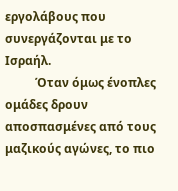εργολάβους που συνεργάζονται με το Ισραήλ.
          Όταν όμως ένοπλες ομάδες δρουν αποσπασμένες από τους μαζικούς αγώνες, το πιο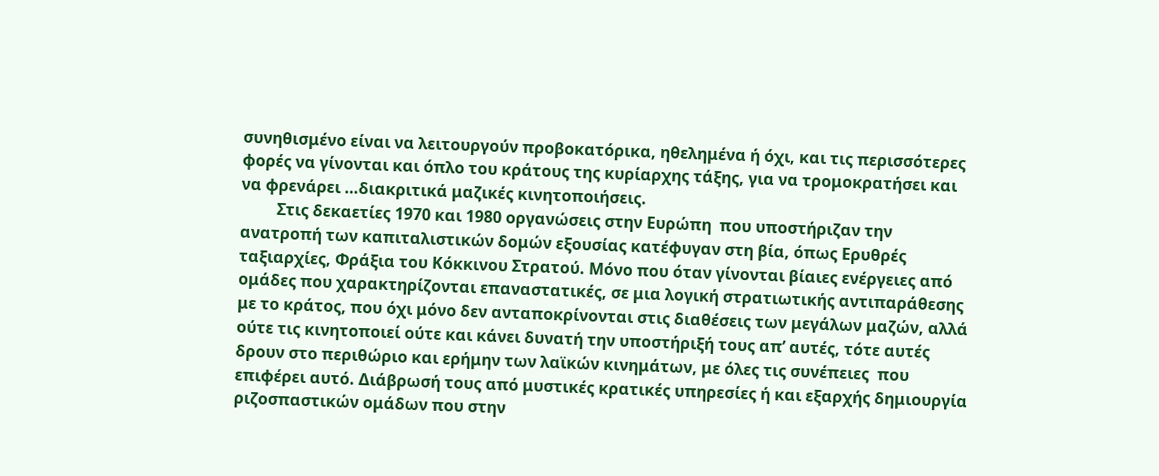συνηθισμένο είναι να λειτουργούν προβοκατόρικα, ηθελημένα ή όχι, και τις περισσότερες φορές να γίνονται και όπλο του κράτους της κυρίαρχης τάξης, για να τρομοκρατήσει και να φρενάρει …διακριτικά μαζικές κινητοποιήσεις.
         Στις δεκαετίες 1970 και 1980 οργανώσεις στην Ευρώπη  που υποστήριζαν την ανατροπή των καπιταλιστικών δομών εξουσίας κατέφυγαν στη βία, όπως Ερυθρές ταξιαρχίες, Φράξια του Κόκκινου Στρατού. Μόνο που όταν γίνονται βίαιες ενέργειες από ομάδες που χαρακτηρίζονται επαναστατικές, σε μια λογική στρατιωτικής αντιπαράθεσης  με το κράτος, που όχι μόνο δεν ανταποκρίνονται στις διαθέσεις των μεγάλων μαζών, αλλά ούτε τις κινητοποιεί ούτε και κάνει δυνατή την υποστήριξή τους απ’ αυτές, τότε αυτές δρουν στο περιθώριο και ερήμην των λαϊκών κινημάτων, με όλες τις συνέπειες  που επιφέρει αυτό. Διάβρωσή τους από μυστικές κρατικές υπηρεσίες ή και εξαρχής δημιουργία ριζοσπαστικών ομάδων που στην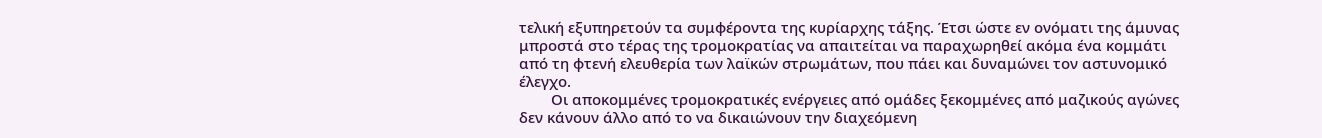τελική εξυπηρετούν τα συμφέροντα της κυρίαρχης τάξης. Έτσι ώστε εν ονόματι της άμυνας μπροστά στο τέρας της τρομοκρατίας να απαιτείται να παραχωρηθεί ακόμα ένα κομμάτι από τη φτενή ελευθερία των λαϊκών στρωμάτων, που πάει και δυναμώνει τον αστυνομικό έλεγχο.
        Οι αποκομμένες τρομοκρατικές ενέργειες από ομάδες ξεκομμένες από μαζικούς αγώνες δεν κάνουν άλλο από το να δικαιώνουν την διαχεόμενη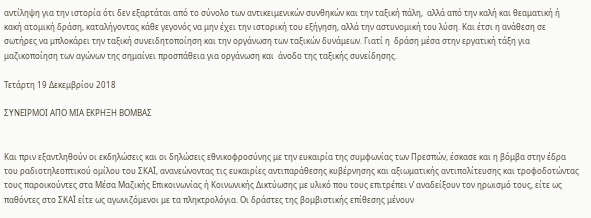αντίληψη για την ιστορία ότι δεν εξαρτάται από το σύνολο των αντικειμενικών συνθηκών και την ταξική πάλη,  αλλά από την καλή και θεαματική ή κακή ατομική δράση, καταλήγοντας κάθε γεγονός να μην έχει την ιστορική του εξήγηση, αλλά την αστυνομική του λύση. Και έτσι η ανάθεση σε σωτήρες να μπλοκάρει την ταξική συνειδητοποίηση και την οργάνωση των ταξικών δυνάμεων. Γιατί η  δράση μέσα στην εργατική τάξη για μαζικοποίηση των αγώνων της σημαίνει προσπάθεια για οργάνωση και  άνοδο της ταξικής συνείδησης.

Τετάρτη 19 Δεκεμβρίου 2018

ΣΥΝΕΙΡΜΟΙ ΑΠΟ ΜΙΑ ΕΚΡΗΞΗ ΒΟΜΒΑΣ


Και πριν εξαντληθούν οι εκδηλώσεις και οι δηλώσεις εθνικοφροσύνης με την ευκαιρία της συμφωνίας των Πρεσπών, έσκασε και η βόμβα στην έδρα του ραδιοτηλεοπτικού ομίλου του ΣΚΑΪ, ανανεώνοντας τις ευκαιρίες αντιπαράθεσης κυβέρνησης και αξιωματικής αντιπολίτευσης και τροφοδοτώντας τους παροικούντες στα Μέσα Μαζικής Επικοινωνίας ή Κοινωνικής Δικτύωσης με υλικό που τους επιτρέπει ν’ αναδείξουν τον ηρωισμό τους, είτε ως παθόντες στο ΣΚΑΪ είτε ως αγωνιζόμενοι με τα πληκτρολόγια. Οι δράστες της βομβιστικής επίθεσης μένουν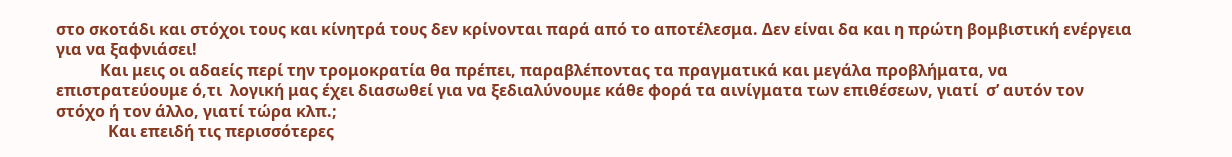στο σκοτάδι και στόχοι τους και κίνητρά τους δεν κρίνονται παρά από το αποτέλεσμα. Δεν είναι δα και η πρώτη βομβιστική ενέργεια για να ξαφνιάσει!
           Και μεις οι αδαείς περί την τρομοκρατία θα πρέπει, παραβλέποντας τα πραγματικά και μεγάλα προβλήματα, να επιστρατεύουμε ό,τι  λογική μας έχει διασωθεί για να ξεδιαλύνουμε κάθε φορά τα αινίγματα των επιθέσεων, γιατί  σ’ αυτόν τον στόχο ή τον άλλο, γιατί τώρα κλπ.;
             Και επειδή τις περισσότερες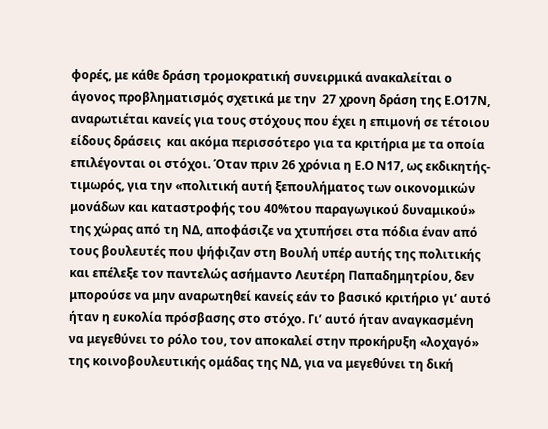φορές, με κάθε δράση τρομοκρατική συνειρμικά ανακαλείται ο άγονος προβληματισμός σχετικά με την  27 χρονη δράση της Ε.Ο17Ν,  αναρωτιέται κανείς για τους στόχους που έχει η επιμονή σε τέτοιου είδους δράσεις  και ακόμα περισσότερο για τα κριτήρια με τα οποία επιλέγονται οι στόχοι. Όταν πριν 26 χρόνια η Ε.Ο Ν17, ως εκδικητής-τιμωρός, για την «πολιτική αυτή ξεπουλήματος των οικονομικών μονάδων και καταστροφής του 40%του παραγωγικού δυναμικού» της χώρας από τη ΝΔ, αποφάσιζε να χτυπήσει στα πόδια έναν από τους βουλευτές που ψήφιζαν στη Βουλή υπέρ αυτής της πολιτικής και επέλεξε τον παντελώς ασήμαντο Λευτέρη Παπαδημητρίου, δεν μπορούσε να μην αναρωτηθεί κανείς εάν το βασικό κριτήριο γι’ αυτό ήταν η ευκολία πρόσβασης στο στόχο. Γι’ αυτό ήταν αναγκασμένη να μεγεθύνει το ρόλο του, τον αποκαλεί στην προκήρυξη «λοχαγό» της κοινοβουλευτικής ομάδας της ΝΔ, για να μεγεθύνει τη δική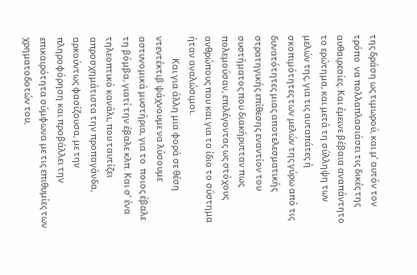της δράση ως τιμωρού, και μ’ αυτόν τον τρόπο  να πολλαπλασιάσει τις δικές της αυθαιρεσίες. Και έμεινε βέβαια αναπάντητο το ερώτημα, και μετά τη σύλληψη των μελών της, για τις αυταπάτες ή σκοπιμότητες των μελών της γύρω από τις δυνατότητες μιας αποτελεσματικής στρατηγικής επίθεσης εναντίον του συστήματος που διακήρυτταν πως πολεμούσαν, επιλέγοντας ως στόχους ανθρώπους που και για το ίδιο το σύστημα ήταν αναλώσιμοι.
           Και για άλλη μια φορά σε θέση ντεντέκτιβ ψάχνουμε να λύσουμε αστυνομικά μυστήρια, για το  ποιος έβαλε τη βόμβα, γιατί την έβαλε κλπ. Και σ’ ένα τηλεοπτικό κανάλι, που ταυτίζει απροσχημάτιστα την προπαγάνδα, αρκούντως φασίζουσα, με την πληροφόρηση και προβάλλει την επικαιρότητα σύμφωνα με τις επιθυμίες των χρηματοδοτών του,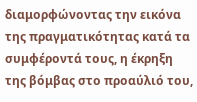διαμορφώνοντας την εικόνα της πραγματικότητας κατά τα συμφέροντά τους, η έκρηξη της βόμβας στο προαύλιό του,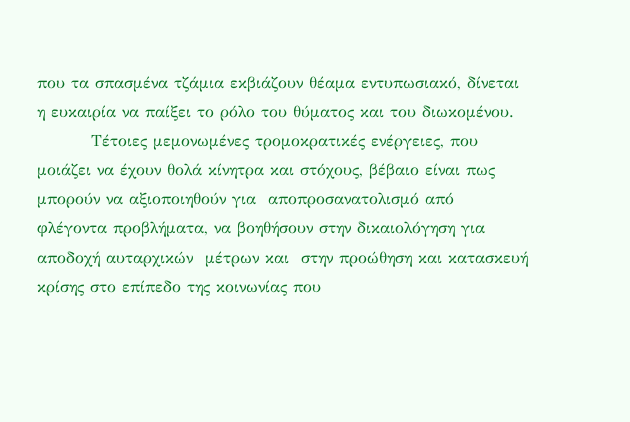που τα σπασμένα τζάμια εκβιάζουν θέαμα εντυπωσιακό, δίνεται η ευκαιρία να παίξει το ρόλο του θύματος και του διωκομένου.
         Τέτοιες μεμονωμένες τρομοκρατικές ενέργειες, που μοιάζει να έχουν θολά κίνητρα και στόχους, βέβαιο είναι πως μπορούν να αξιοποιηθούν για  αποπροσανατολισμό από φλέγοντα προβλήματα, να βοηθήσουν στην δικαιολόγηση για αποδοχή αυταρχικών  μέτρων και  στην προώθηση και κατασκευή κρίσης στο επίπεδο της κοινωνίας που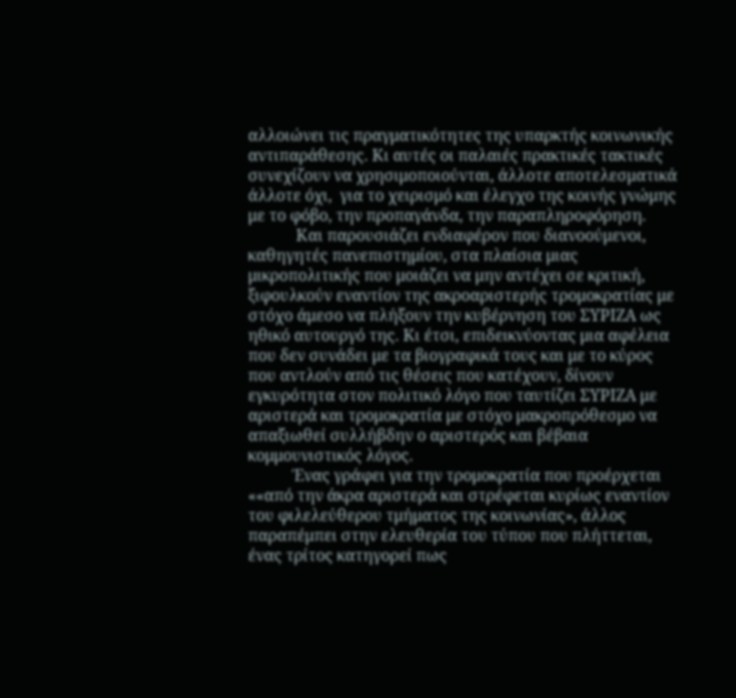αλλοιώνει τις πραγματικότητες της υπαρκτής κοινωνικής αντιπαράθεσης. Κι αυτές οι παλαιές πρακτικές τακτικές συνεχίζουν να χρησιμοποιούνται, άλλοτε αποτελεσματικά άλλοτε όχι,  για το χειρισμό και έλεγχο της κοινής γνώμης με το φόβο, την προπαγάνδα, την παραπληροφόρηση.
            Και παρουσιάζει ενδιαφέρον που διανοούμενοι, καθηγητές πανεπιστημίου, στα πλαίσια μιας μικροπολιτικής που μοιάζει να μην αντέχει σε κριτική, ξιφουλκούν εναντίον της ακροαριστερής τρομοκρατίας με στόχο άμεσο να πλήξουν την κυβέρνηση του ΣΥΡΙΖΑ ως ηθικό αυτουργό της. Κι έτσι, επιδεικνύοντας μια αφέλεια που δεν συνάδει με τα βιογραφικά τους και με το κύρος που αντλούν από τις θέσεις που κατέχουν, δίνουν εγκυρότητα στον πολιτικό λόγο που ταυτίζει ΣΥΡΙΖΑ με αριστερά και τρομοκρατία με στόχο μακροπρόθεσμο να απαξιωθεί συλλήβδην ο αριστερός και βέβαια κομμουνιστικός λόγος.
           Ένας γράφει για την τρομοκρατία που προέρχεται ««από την άκρα αριστερά και στρέφεται κυρίως εναντίον του φιλελεύθερου τμήματος της κοινωνίας», άλλος παραπέμπει στην ελευθερία του τύπου που πλήττεται, ένας τρίτος κατηγορεί πως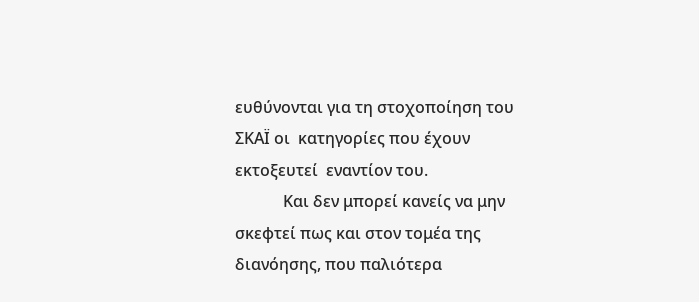ευθύνονται για τη στοχοποίηση του ΣΚΑΪ οι  κατηγορίες που έχουν εκτοξευτεί  εναντίον του.
            Και δεν μπορεί κανείς να μην σκεφτεί πως και στον τομέα της διανόησης, που παλιότερα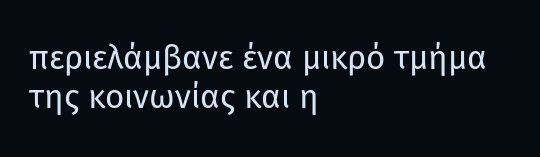περιελάμβανε ένα μικρό τμήμα της κοινωνίας και η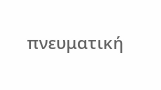πνευματική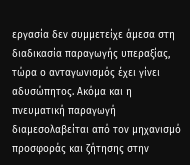εργασία δεν συμμετείχε άμεσα στη διαδικασία παραγωγής υπεραξίας, τώρα ο ανταγωνισμός έχει γίνει αδυσώπητος. Ακόμα και η πνευματική παραγωγή διαμεσολαβείται από τον μηχανισμό προσφοράς και ζήτησης στην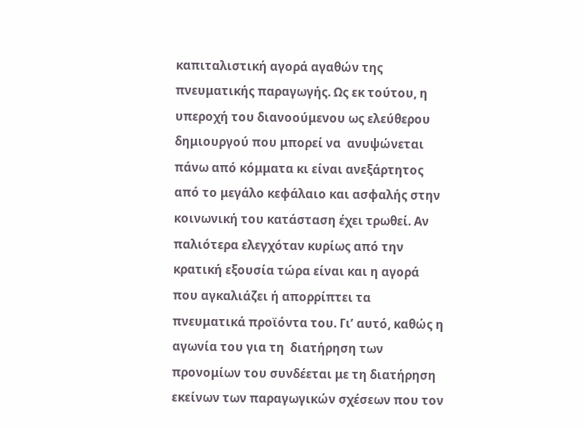καπιταλιστική αγορά αγαθών της πνευματικής παραγωγής. Ως εκ τούτου, η υπεροχή του διανοούμενου ως ελεύθερου δημιουργού που μπορεί να  ανυψώνεται πάνω από κόμματα κι είναι ανεξάρτητος από το μεγάλο κεφάλαιο και ασφαλής στην κοινωνική του κατάσταση έχει τρωθεί. Αν παλιότερα ελεγχόταν κυρίως από την κρατική εξουσία τώρα είναι και η αγορά που αγκαλιάζει ή απορρίπτει τα πνευματικά προϊόντα του. Γι’ αυτό, καθώς η αγωνία του για τη  διατήρηση των προνομίων του συνδέεται με τη διατήρηση εκείνων των παραγωγικών σχέσεων που τον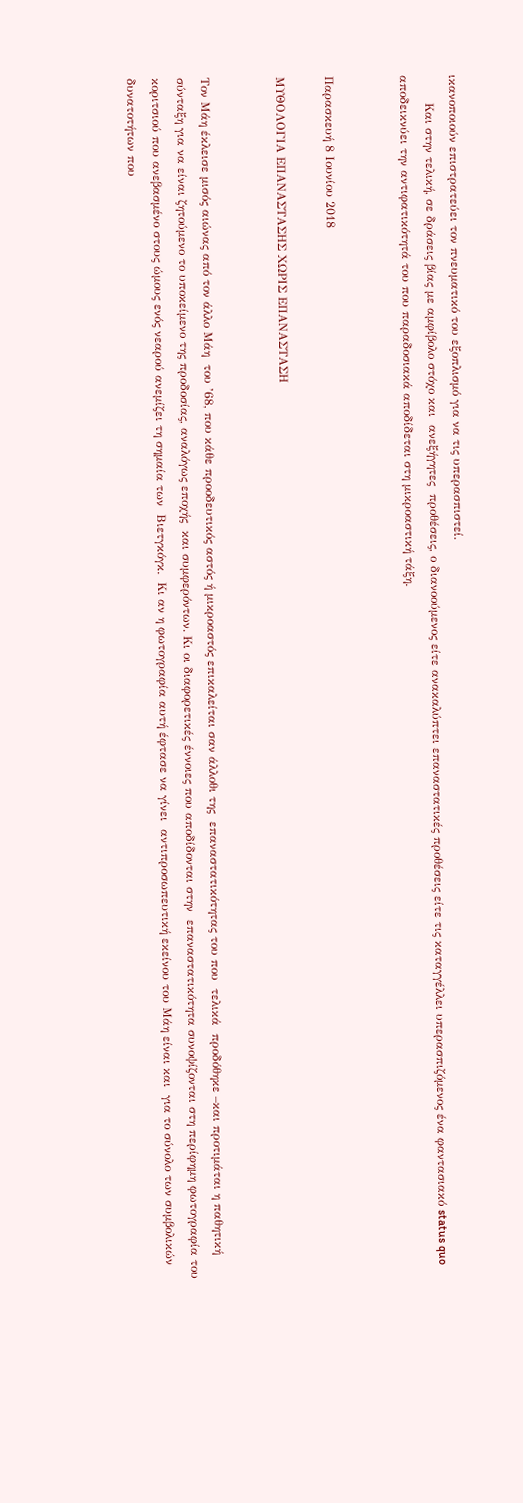ικανοποιούν επιστρατεύει τον πνευματικό του εξοπλισμό για να τις υπερασπιστεί.
       Και στην τελική, σε δράσεις βίας με αμφίβολο στόχο και  ανεξήγητες  προθέσεις, ο διανοούμενος είτε ανακαλύπτει επαναστατικές προθέσεις είτε τις καταγγέλλει υπερασπιζόμενος ένα φαντασιακό status quo αποδεικνύει την αντιφατικότητά του που παραδοσιακά αποδίδεται στη μικροαστική τάξη.


Παρασκευή 8 Ιουνίου 2018

ΜΥΘΟΛΟΓΙΑ ΕΠΑΝΑΣΤΑΣΗΣ ΧΩΡΙΣ ΕΠΑΝΑΣΤΑΣΗ


Τον Μάη έκλεισε μισός αιώνας από τον άλλο Μάη  του ’68, που κάθε προοδευτικός αστός ή μικροαστός επικαλείται σαν άλλοθι της  επαναστατικότητας του που  τελικά  προδόθηκε –και προτιμάται η παθητική σύνταξη για να είναι ζητούμενο το υποκείμενο της προδοσίας, αναλόγως εποχής  και συμφερόντων. Κι οι διαφορετικές έννοιες που αποδίδονται στην  επαναστατικότητα συνοψίζονται στη περίφημη φωτογραφία του κοριτσιού που ανεβασμένο στους ώμους ενός νεαρού ανεμίζει τη σημαία των  Βιετγκόγκ.  Κι αν η φωτογραφία αυτή έφτασε να γίνει  αντιπροσωπευτική εκείνου του Μάη είναι και  για το σύνολο των συμβολικών δυνατοτήτων που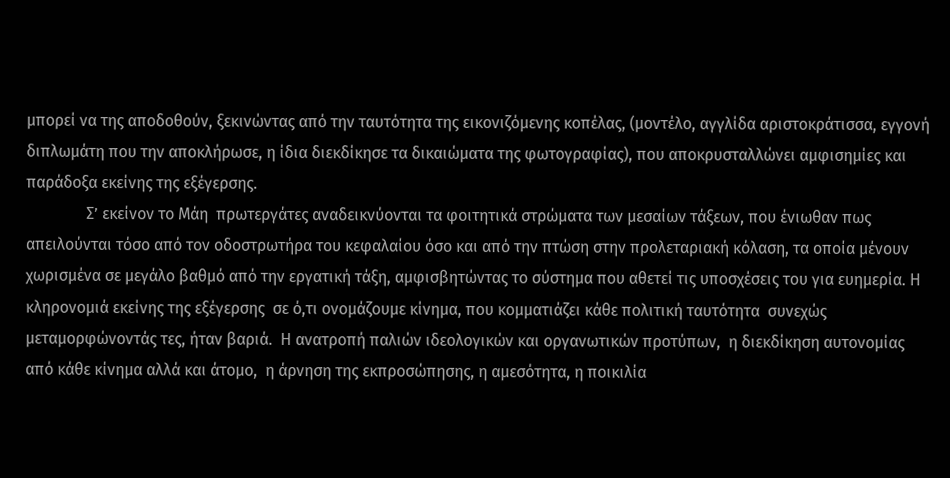μπορεί να της αποδοθούν, ξεκινώντας από την ταυτότητα της εικονιζόμενης κοπέλας, (μοντέλο, αγγλίδα αριστοκράτισσα, εγγονή διπλωμάτη που την αποκλήρωσε, η ίδια διεκδίκησε τα δικαιώματα της φωτογραφίας), που αποκρυσταλλώνει αμφισημίες και παράδοξα εκείνης της εξέγερσης.
               Σ’ εκείνον το Μάη  πρωτεργάτες αναδεικνύονται τα φοιτητικά στρώματα των μεσαίων τάξεων, που ένιωθαν πως απειλούνται τόσο από τον οδοστρωτήρα του κεφαλαίου όσο και από την πτώση στην προλεταριακή κόλαση, τα οποία μένουν χωρισμένα σε μεγάλο βαθμό από την εργατική τάξη, αμφισβητώντας το σύστημα που αθετεί τις υποσχέσεις του για ευημερία. Η κληρονομιά εκείνης της εξέγερσης  σε ό,τι ονομάζουμε κίνημα, που κομματιάζει κάθε πολιτική ταυτότητα  συνεχώς  μεταμορφώνοντάς τες, ήταν βαριά.  Η ανατροπή παλιών ιδεολογικών και οργανωτικών προτύπων,  η διεκδίκηση αυτονομίας από κάθε κίνημα αλλά και άτομο,  η άρνηση της εκπροσώπησης, η αμεσότητα, η ποικιλία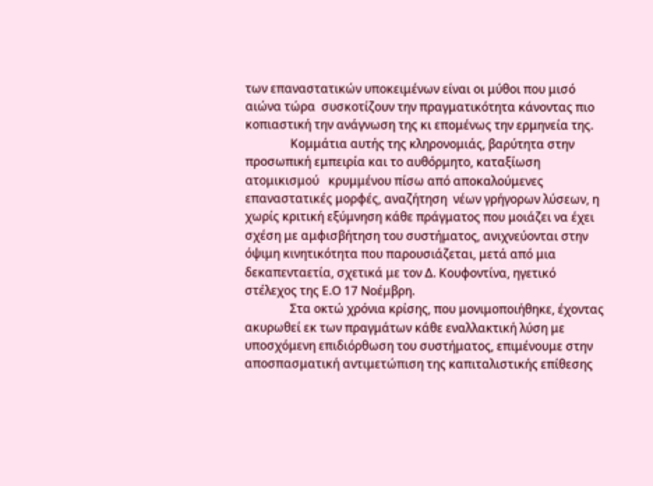των επαναστατικών υποκειμένων είναι οι μύθοι που μισό αιώνα τώρα  συσκοτίζουν την πραγματικότητα κάνοντας πιο κοπιαστική την ανάγνωση της κι επομένως την ερμηνεία της.
               Κομμάτια αυτής της κληρονομιάς, βαρύτητα στην προσωπική εμπειρία και το αυθόρμητο, καταξίωση ατομικισμού   κρυμμένου πίσω από αποκαλούμενες επαναστατικές μορφές, αναζήτηση  νέων γρήγορων λύσεων, η χωρίς κριτική εξύμνηση κάθε πράγματος που μοιάζει να έχει σχέση με αμφισβήτηση του συστήματος, ανιχνεύονται στην όψιμη κινητικότητα που παρουσιάζεται, μετά από μια δεκαπενταετία, σχετικά με τον Δ. Κουφοντίνα, ηγετικό στέλεχος της Ε.Ο 17 Νοέμβρη.
               Στα οκτώ χρόνια κρίσης, που μονιμοποιήθηκε, έχοντας ακυρωθεί εκ των πραγμάτων κάθε εναλλακτική λύση με υποσχόμενη επιδιόρθωση του συστήματος, επιμένουμε στην αποσπασματική αντιμετώπιση της καπιταλιστικής επίθεσης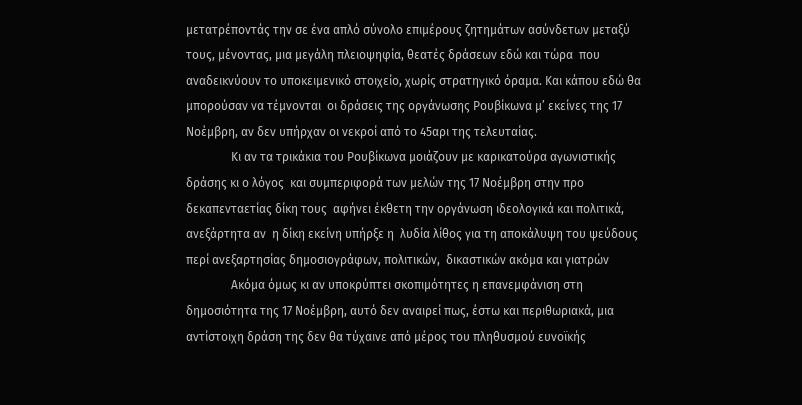μετατρέποντάς την σε ένα απλό σύνολο επιμέρους ζητημάτων ασύνδετων μεταξύ τους, μένοντας, μια μεγάλη πλειοψηφία, θεατές δράσεων εδώ και τώρα  που αναδεικνύουν το υποκειμενικό στοιχείο, χωρίς στρατηγικό όραμα. Και κάπου εδώ θα μπορούσαν να τέμνονται  οι δράσεις της οργάνωσης Ρουβίκωνα μ’ εκείνες της 17 Νοέμβρη, αν δεν υπήρχαν οι νεκροί από το 45αρι της τελευταίας.
               Κι αν τα τρικάκια του Ρουβίκωνα μοιάζουν με καρικατούρα αγωνιστικής δράσης κι ο λόγος  και συμπεριφορά των μελών της 17 Νοέμβρη στην προ δεκαπενταετίας δίκη τους  αφήνει έκθετη την οργάνωση ιδεολογικά και πολιτικά, ανεξάρτητα αν  η δίκη εκείνη υπήρξε η  λυδία λίθος για τη αποκάλυψη του ψεύδους περί ανεξαρτησίας δημοσιογράφων, πολιτικών,  δικαστικών ακόμα και γιατρών
               Ακόμα όμως κι αν υποκρύπτει σκοπιμότητες η επανεμφάνιση στη δημοσιότητα της 17 Νοέμβρη, αυτό δεν αναιρεί πως, έστω και περιθωριακά, μια αντίστοιχη δράση της δεν θα τύχαινε από μέρος του πληθυσμού ευνοϊκής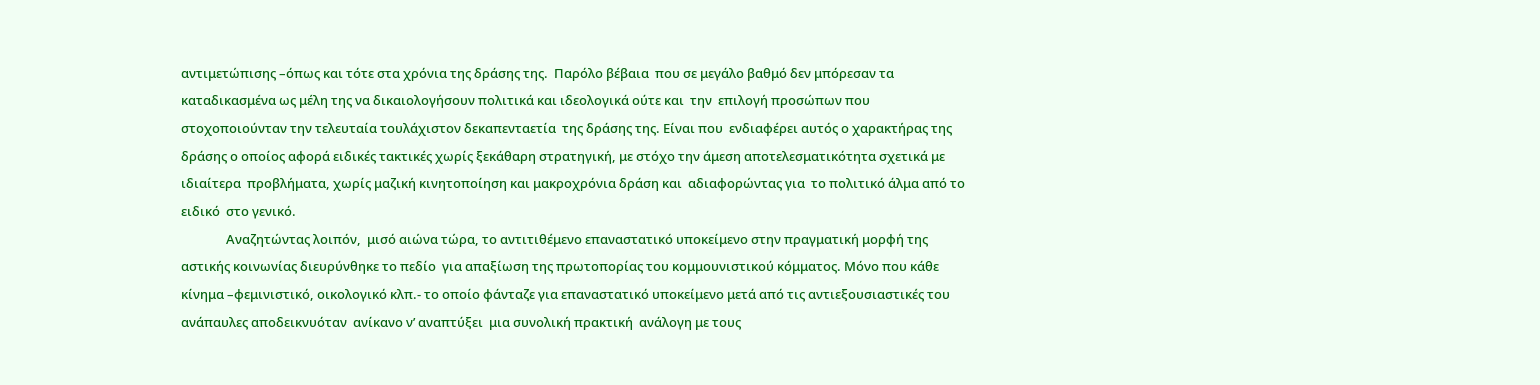αντιμετώπισης –όπως και τότε στα χρόνια της δράσης της.  Παρόλο βέβαια  που σε μεγάλο βαθμό δεν μπόρεσαν τα καταδικασμένα ως μέλη της να δικαιολογήσουν πολιτικά και ιδεολογικά ούτε και  την  επιλογή προσώπων που στοχοποιούνταν την τελευταία τουλάχιστον δεκαπενταετία  της δράσης της. Είναι που  ενδιαφέρει αυτός ο χαρακτήρας της δράσης ο οποίος αφορά ειδικές τακτικές χωρίς ξεκάθαρη στρατηγική, με στόχο την άμεση αποτελεσματικότητα σχετικά με ιδιαίτερα  προβλήματα, χωρίς μαζική κινητοποίηση και μακροχρόνια δράση και  αδιαφορώντας για  το πολιτικό άλμα από το ειδικό  στο γενικό.
               Αναζητώντας λοιπόν,  μισό αιώνα τώρα, το αντιτιθέμενο επαναστατικό υποκείμενο στην πραγματική μορφή της αστικής κοινωνίας διευρύνθηκε το πεδίο  για απαξίωση της πρωτοπορίας του κομμουνιστικού κόμματος. Μόνο που κάθε κίνημα –φεμινιστικό, οικολογικό κλπ.- το οποίο φάνταζε για επαναστατικό υποκείμενο μετά από τις αντιεξουσιαστικές του ανάπαυλες αποδεικνυόταν  ανίκανο ν’ αναπτύξει  μια συνολική πρακτική  ανάλογη με τους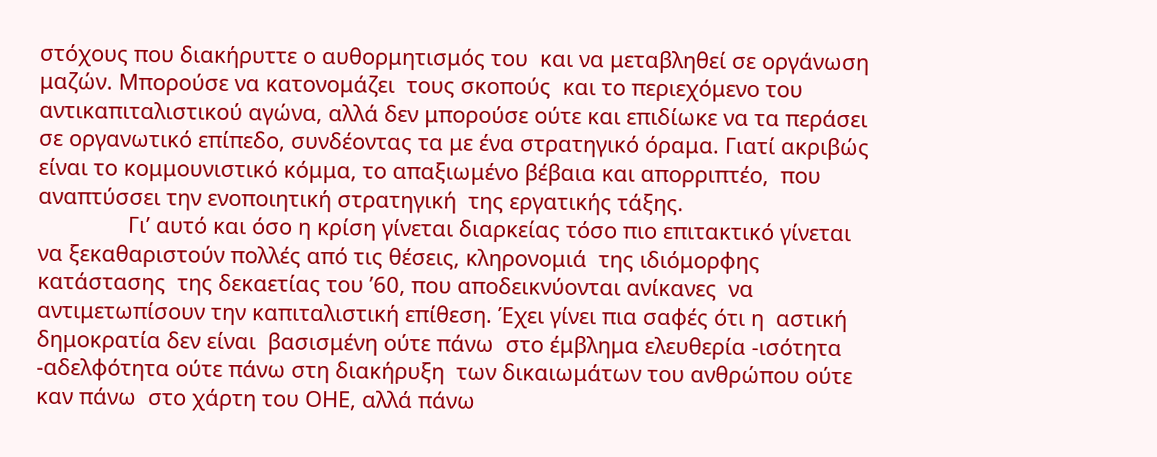στόχους που διακήρυττε ο αυθορμητισμός του  και να μεταβληθεί σε οργάνωση μαζών. Μπορούσε να κατονομάζει  τους σκοπούς  και το περιεχόμενο του αντικαπιταλιστικού αγώνα, αλλά δεν μπορούσε ούτε και επιδίωκε να τα περάσει σε οργανωτικό επίπεδο, συνδέοντας τα με ένα στρατηγικό όραμα. Γιατί ακριβώς είναι το κομμουνιστικό κόμμα, το απαξιωμένο βέβαια και απορριπτέο,  που αναπτύσσει την ενοποιητική στρατηγική  της εργατικής τάξης.
               Γι’ αυτό και όσο η κρίση γίνεται διαρκείας τόσο πιο επιτακτικό γίνεται να ξεκαθαριστούν πολλές από τις θέσεις, κληρονομιά  της ιδιόμορφης κατάστασης  της δεκαετίας του ’60, που αποδεικνύονται ανίκανες  να αντιμετωπίσουν την καπιταλιστική επίθεση. Έχει γίνει πια σαφές ότι η  αστική δημοκρατία δεν είναι  βασισμένη ούτε πάνω  στο έμβλημα ελευθερία -ισότητα -αδελφότητα ούτε πάνω στη διακήρυξη  των δικαιωμάτων του ανθρώπου ούτε καν πάνω  στο χάρτη του ΟΗΕ, αλλά πάνω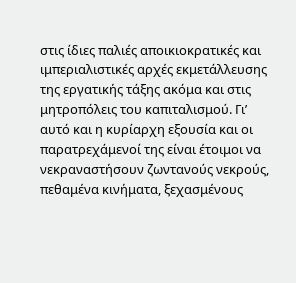στις ίδιες παλιές αποικιοκρατικές και ιμπεριαλιστικές αρχές εκμετάλλευσης της εργατικής τάξης ακόμα και στις μητροπόλεις του καπιταλισμού. Γι’ αυτό και η κυρίαρχη εξουσία και οι παρατρεχάμενοί της είναι έτοιμοι να νεκραναστήσουν ζωντανούς νεκρούς, πεθαμένα κινήματα, ξεχασμένους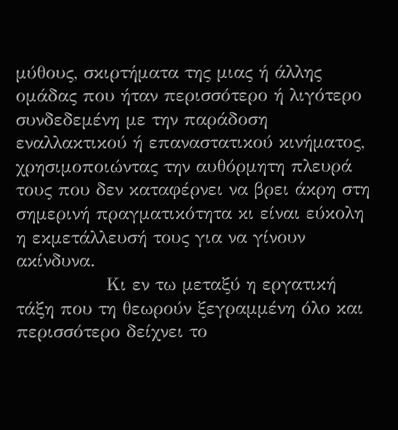μύθους, σκιρτήματα της μιας ή άλλης ομάδας που ήταν περισσότερο ή λιγότερο  συνδεδεμένη με την παράδοση εναλλακτικού ή επαναστατικού κινήματος, χρησιμοποιώντας την αυθόρμητη πλευρά τους που δεν καταφέρνει να βρει άκρη στη σημερινή πραγματικότητα κι είναι εύκολη η εκμετάλλευσή τους για να γίνουν ακίνδυνα.
               Κι εν τω μεταξύ η εργατική τάξη που τη θεωρούν ξεγραμμένη όλο και περισσότερο δείχνει το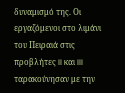δυναμισμό της. Οι εργαζόμενοι στο λιμάνι του Πειραιά στις προβλήτες II και III ταρακούνησαν με την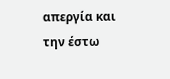απεργία και την έστω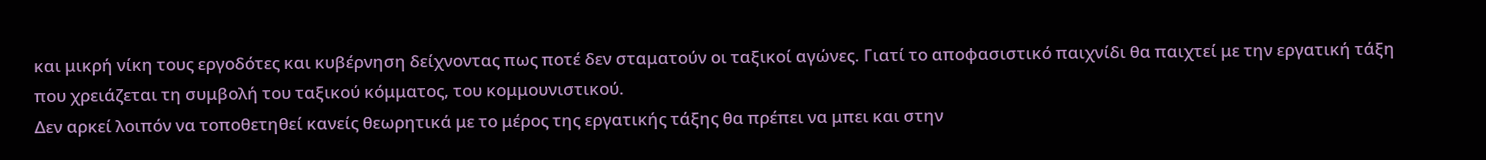και μικρή νίκη τους εργοδότες και κυβέρνηση δείχνοντας πως ποτέ δεν σταματούν οι ταξικοί αγώνες. Γιατί το αποφασιστικό παιχνίδι θα παιχτεί με την εργατική τάξη  που χρειάζεται τη συμβολή του ταξικού κόμματος, του κομμουνιστικού.
Δεν αρκεί λοιπόν να τοποθετηθεί κανείς θεωρητικά με το μέρος της εργατικής τάξης θα πρέπει να μπει και στην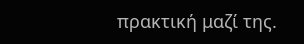πρακτική μαζί της.